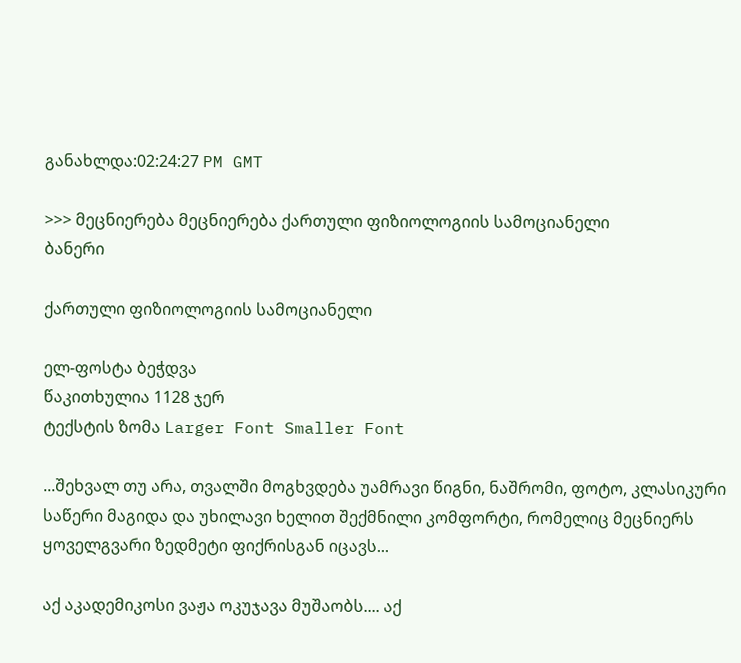განახლდა:02:24:27 PM GMT

>>> მეცნიერება მეცნიერება ქართული ფიზიოლოგიის სამოციანელი
ბანერი

ქართული ფიზიოლოგიის სამოციანელი

ელ-ფოსტა ბეჭდვა
წაკითხულია 1128 ჯერ
ტექსტის ზომა Larger Font Smaller Font

...შეხვალ თუ არა, თვალში მოგხვდება უამრავი წიგნი, ნაშრომი, ფოტო, კლასიკური საწერი მაგიდა და უხილავი ხელით შექმნილი კომფორტი, რომელიც მეცნიერს ყოველგვარი ზედმეტი ფიქრისგან იცავს...

აქ აკადემიკოსი ვაჟა ოკუჯავა მუშაობს.... აქ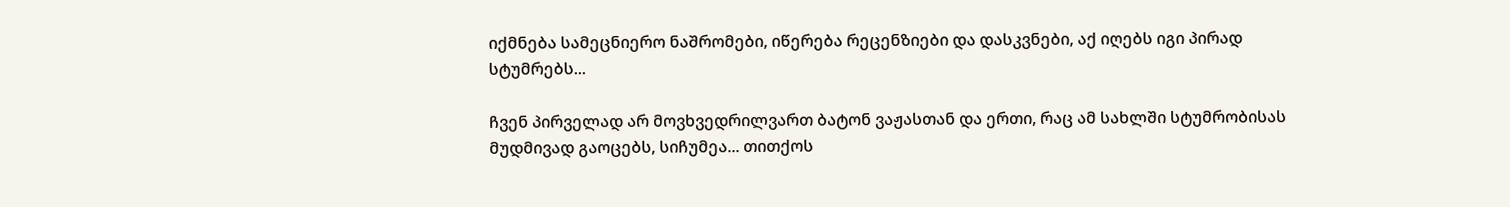იქმნება სამეცნიერო ნაშრომები, იწერება რეცენზიები და დასკვნები, აქ იღებს იგი პირად სტუმრებს...

ჩვენ პირველად არ მოვხვედრილვართ ბატონ ვაჟასთან და ერთი, რაც ამ სახლში სტუმრობისას მუდმივად გაოცებს, სიჩუმეა... თითქოს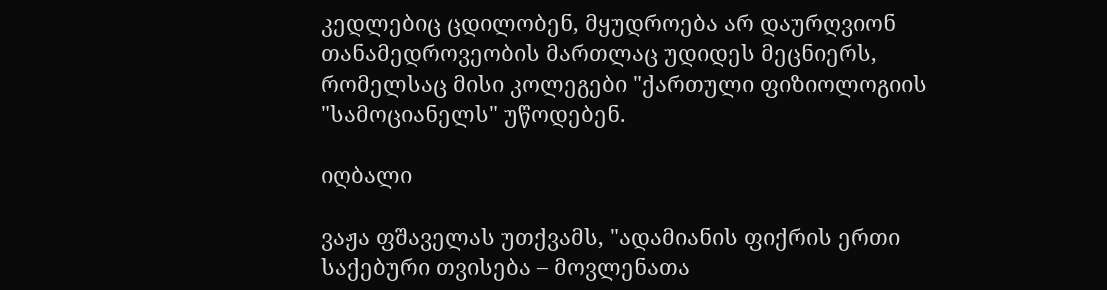კედლებიც ცდილობენ, მყუდროება არ დაურღვიონ თანამედროვეობის მართლაც უდიდეს მეცნიერს, რომელსაც მისი კოლეგები "ქართული ფიზიოლოგიის "სამოციანელს" უწოდებენ.

იღბალი

ვაჟა ფშაველას უთქვამს, "ადამიანის ფიქრის ერთი საქებური თვისება – მოვლენათა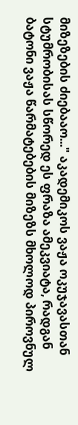მიზეზების ძიებააო..." აკადემიკოს ვაჟა ოკუჯავასთან სტუმრობისას სწორედ ეს ფრაზა ამეკვიატა, რადგან ბატონი ვაჟა წარმატებების მიზეზს მხოლოდ პიროვნულ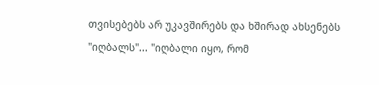თვისებებს არ უკავშირებს და ხშირად ახსენებს "იღბალს"... "იღბალი იყო, რომ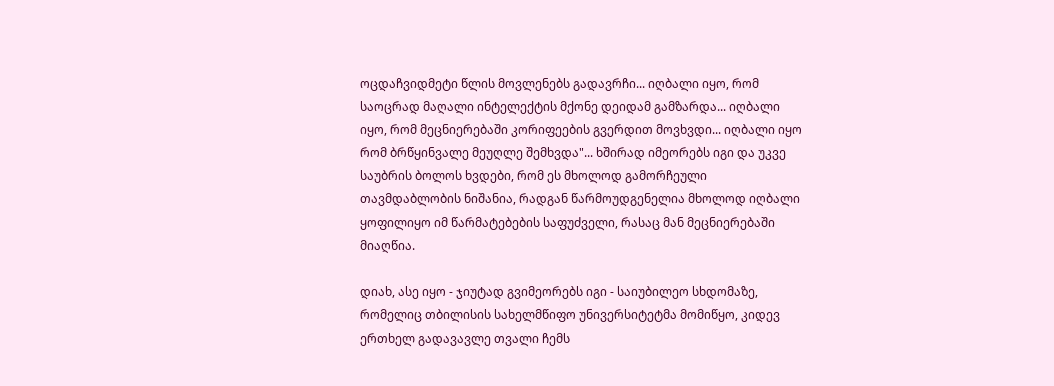ოცდაჩვიდმეტი წლის მოვლენებს გადავრჩი... იღბალი იყო, რომ საოცრად მაღალი ინტელექტის მქონე დეიდამ გამზარდა... იღბალი იყო, რომ მეცნიერებაში კორიფეების გვერდით მოვხვდი... იღბალი იყო რომ ბრწყინვალე მეუღლე შემხვდა"... ხშირად იმეორებს იგი და უკვე საუბრის ბოლოს ხვდები, რომ ეს მხოლოდ გამორჩეული თავმდაბლობის ნიშანია, რადგან წარმოუდგენელია მხოლოდ იღბალი ყოფილიყო იმ წარმატებების საფუძველი, რასაც მან მეცნიერებაში მიაღწია.

დიახ, ასე იყო - ჯიუტად გვიმეორებს იგი - საიუბილეო სხდომაზე, რომელიც თბილისის სახელმწიფო უნივერსიტეტმა მომიწყო, კიდევ ერთხელ გადავავლე თვალი ჩემს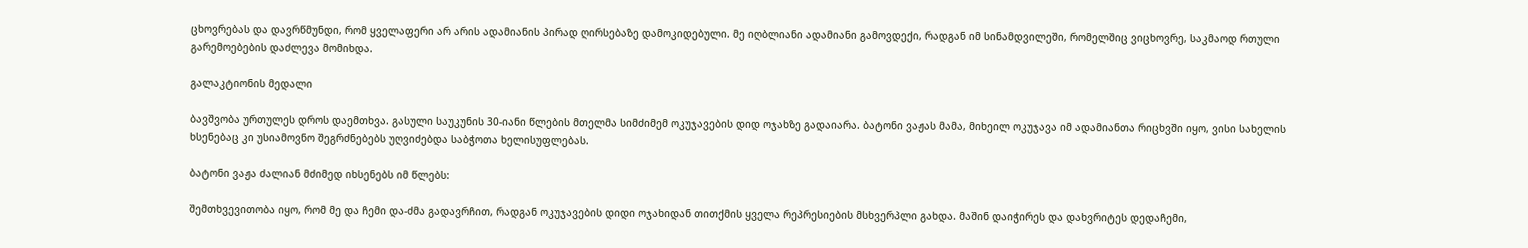ცხოვრებას და დავრწმუნდი, რომ ყველაფერი არ არის ადამიანის პირად ღირსებაზე დამოკიდებული. მე იღბლიანი ადამიანი გამოვდექი, რადგან იმ სინამდვილეში, რომელშიც ვიცხოვრე, საკმაოდ რთული გარემოებების დაძლევა მომიხდა.

გალაკტიონის მედალი

ბავშვობა ურთულეს დროს დაემთხვა. გასული საუკუნის 30-იანი წლების მთელმა სიმძიმემ ოკუჯავების დიდ ოჯახზე გადაიარა. ბატონი ვაჟას მამა, მიხეილ ოკუჯავა იმ ადამიანთა რიცხვში იყო, ვისი სახელის ხსენებაც კი უსიამოვნო შეგრძნებებს უღვიძებდა საბჭოთა ხელისუფლებას.

ბატონი ვაჟა ძალიან მძიმედ იხსენებს იმ წლებს:

შემთხვევითობა იყო, რომ მე და ჩემი და-ძმა გადავრჩით, რადგან ოკუჯავების დიდი ოჯახიდან თითქმის ყველა რეპრესიების მსხვერპლი გახდა. მაშინ დაიჭირეს და დახვრიტეს დედაჩემი,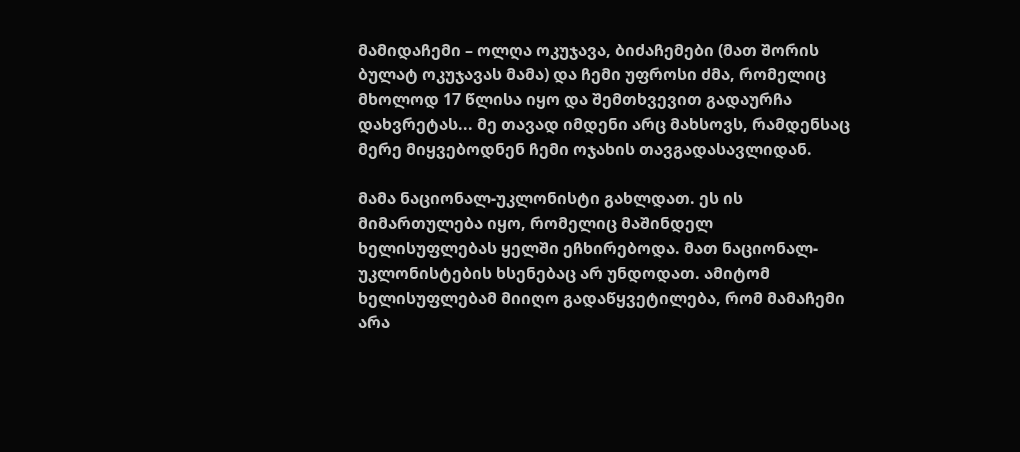მამიდაჩემი – ოლღა ოკუჯავა, ბიძაჩემები (მათ შორის ბულატ ოკუჯავას მამა) და ჩემი უფროსი ძმა, რომელიც მხოლოდ 17 წლისა იყო და შემთხვევით გადაურჩა დახვრეტას... მე თავად იმდენი არც მახსოვს, რამდენსაც მერე მიყვებოდნენ ჩემი ოჯახის თავგადასავლიდან.

მამა ნაციონალ-უკლონისტი გახლდათ. ეს ის მიმართულება იყო, რომელიც მაშინდელ ხელისუფლებას ყელში ეჩხირებოდა. მათ ნაციონალ-უკლონისტების ხსენებაც არ უნდოდათ. ამიტომ ხელისუფლებამ მიიღო გადაწყვეტილება, რომ მამაჩემი არა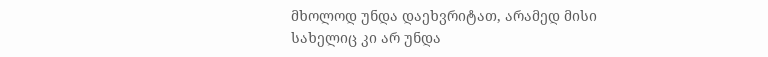მხოლოდ უნდა დაეხვრიტათ, არამედ მისი სახელიც კი არ უნდა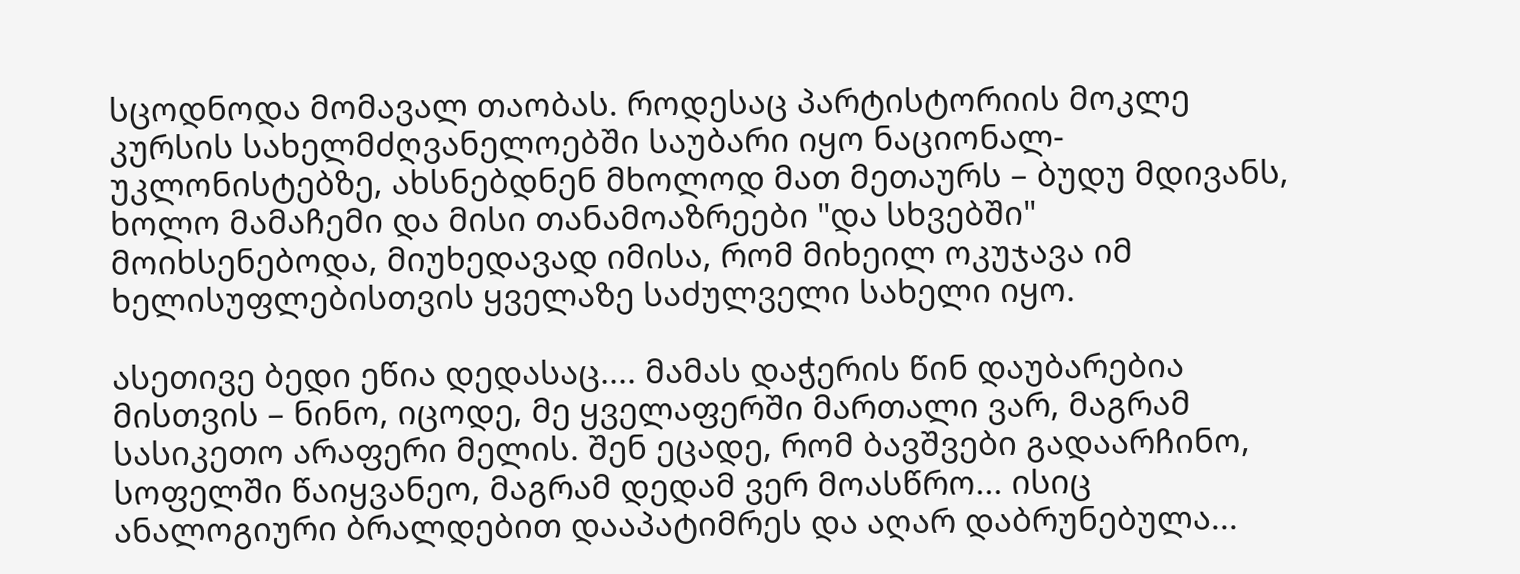სცოდნოდა მომავალ თაობას. როდესაც პარტისტორიის მოკლე კურსის სახელმძღვანელოებში საუბარი იყო ნაციონალ-უკლონისტებზე, ახსნებდნენ მხოლოდ მათ მეთაურს – ბუდუ მდივანს, ხოლო მამაჩემი და მისი თანამოაზრეები "და სხვებში" მოიხსენებოდა, მიუხედავად იმისა, რომ მიხეილ ოკუჯავა იმ ხელისუფლებისთვის ყველაზე საძულველი სახელი იყო.

ასეთივე ბედი ეწია დედასაც.... მამას დაჭერის წინ დაუბარებია მისთვის – ნინო, იცოდე, მე ყველაფერში მართალი ვარ, მაგრამ სასიკეთო არაფერი მელის. შენ ეცადე, რომ ბავშვები გადაარჩინო, სოფელში წაიყვანეო, მაგრამ დედამ ვერ მოასწრო... ისიც ანალოგიური ბრალდებით დააპატიმრეს და აღარ დაბრუნებულა...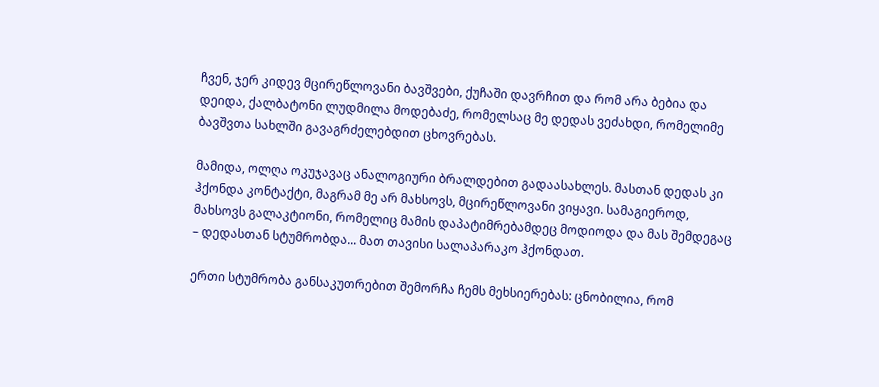ჩვენ, ჯერ კიდევ მცირეწლოვანი ბავშვები, ქუჩაში დავრჩით და რომ არა ბებია და დეიდა, ქალბატონი ლუდმილა მოდებაძე, რომელსაც მე დედას ვეძახდი, რომელიმე ბავშვთა სახლში გავაგრძელებდით ცხოვრებას.

მამიდა, ოლღა ოკუჯავაც ანალოგიური ბრალდებით გადაასახლეს. მასთან დედას კი ჰქონდა კონტაქტი, მაგრამ მე არ მახსოვს, მცირეწლოვანი ვიყავი. სამაგიეროდ, მახსოვს გალაკტიონი, რომელიც მამის დაპატიმრებამდეც მოდიოდა და მას შემდეგაც – დედასთან სტუმრობდა... მათ თავისი სალაპარაკო ჰქონდათ.

ერთი სტუმრობა განსაკუთრებით შემორჩა ჩემს მეხსიერებას: ცნობილია, რომ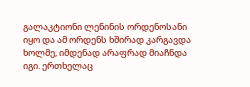გალაკტიონი ლენინის ორდენოსანი იყო და ამ ორდენს ხშირად კარგავდა ხოლმე, იმდენად არაფრად მიაჩნდა იგი. ერთხელაც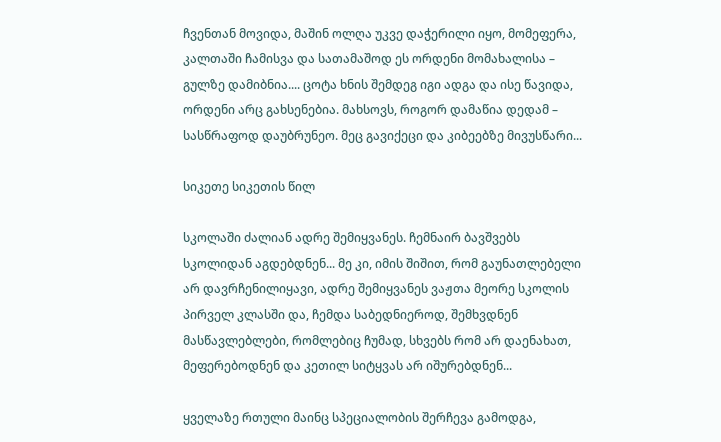ჩვენთან მოვიდა, მაშინ ოლღა უკვე დაჭერილი იყო, მომეფერა, კალთაში ჩამისვა და სათამაშოდ ეს ორდენი მომახალისა – გულზე დამიბნია.... ცოტა ხნის შემდეგ იგი ადგა და ისე წავიდა, ორდენი არც გახსენებია. მახსოვს, როგორ დამაწია დედამ – სასწრაფოდ დაუბრუნეო. მეც გავიქეცი და კიბეებზე მივუსწარი...

სიკეთე სიკეთის წილ

სკოლაში ძალიან ადრე შემიყვანეს. ჩემნაირ ბავშვებს სკოლიდან აგდებდნენ... მე კი, იმის შიშით, რომ გაუნათლებელი არ დავრჩენილიყავი, ადრე შემიყვანეს ვაჟთა მეორე სკოლის პირველ კლასში და, ჩემდა საბედნიეროდ, შემხვდნენ მასწავლებლები, რომლებიც ჩუმად, სხვებს რომ არ დაენახათ, მეფერებოდნენ და კეთილ სიტყვას არ იშურებდნენ...

ყველაზე რთული მაინც სპეციალობის შერჩევა გამოდგა,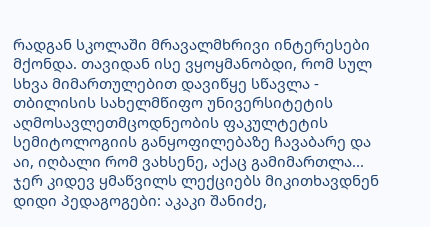რადგან სკოლაში მრავალმხრივი ინტერესები მქონდა. თავიდან ისე ვყოყმანობდი, რომ სულ სხვა მიმართულებით დავიწყე სწავლა - თბილისის სახელმწიფო უნივერსიტეტის აღმოსავლეთმცოდნეობის ფაკულტეტის სემიტოლოგიის განყოფილებაზე ჩავაბარე და აი, იღბალი რომ ვახსენე, აქაც გამიმართლა... ჯერ კიდევ ყმაწვილს ლექციებს მიკითხავდნენ დიდი პედაგოგები: აკაკი შანიძე,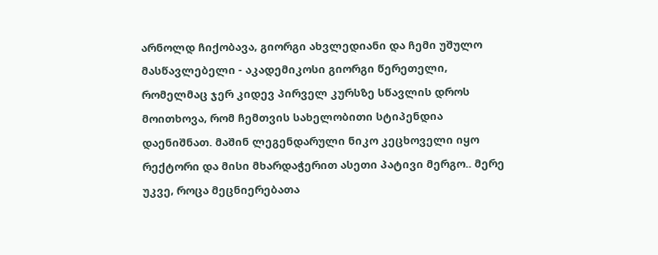არნოლდ ჩიქობავა, გიორგი ახვლედიანი და ჩემი უშულო მასწავლებელი - აკადემიკოსი გიორგი წერეთელი, რომელმაც ჯერ კიდევ პირველ კურსზე სწავლის დროს მოითხოვა, რომ ჩემთვის სახელობითი სტიპენდია დაენიშნათ. მაშინ ლეგენდარული ნიკო კეცხოველი იყო რექტორი და მისი მხარდაჭერით ასეთი პატივი მერგო.. მერე უკვე, როცა მეცნიერებათა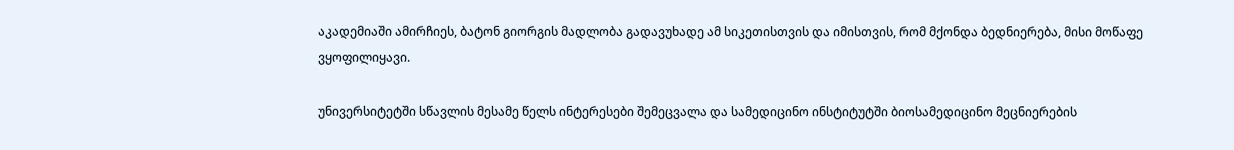აკადემიაში ამირჩიეს, ბატონ გიორგის მადლობა გადავუხადე ამ სიკეთისთვის და იმისთვის, რომ მქონდა ბედნიერება, მისი მოწაფე ვყოფილიყავი.

უნივერსიტეტში სწავლის მესამე წელს ინტერესები შემეცვალა და სამედიცინო ინსტიტუტში ბიოსამედიცინო მეცნიერების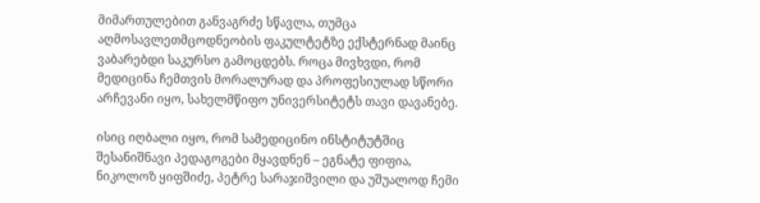მიმართულებით განვაგრძე სწავლა, თუმცა აღმოსავლეთმცოდნეობის ფაკულტეტზე ექსტერნად მაინც ვაბარებდი საკურსო გამოცდებს. როცა მივხვდი, რომ მედიცინა ჩემთვის მორალურად და პროფესიულად სწორი არჩევანი იყო, სახელმწიფო უნივერსიტეტს თავი დავანებე.

ისიც იღბალი იყო, რომ სამედიცინო ინსტიტუტშიც შესანიშნავი პედაგოგები მყავდნენ – ეგნატე ფიფია, ნიკოლოზ ყიფშიძე, პეტრე სარაჯიშვილი და უშუალოდ ჩემი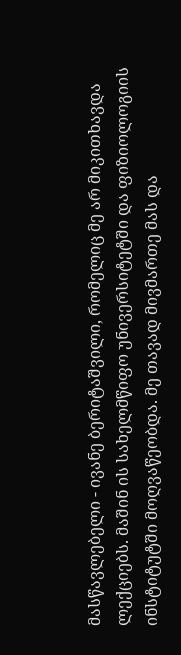მასწავლებელი - ივანე ბერიტაშვილი, რომელიც მე არ მიკითხავდა ლექციებს. მაშინ ის სახელმწიფო უნივერსიტეტში და ფიზიოლოგიის ინსტიტუტში მოღვაწეობდა. მე თავად მივმართე მას და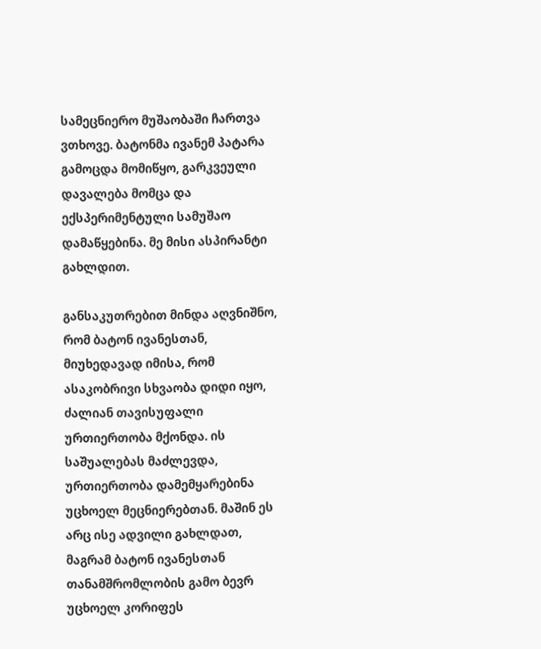სამეცნიერო მუშაობაში ჩართვა ვთხოვე. ბატონმა ივანემ პატარა გამოცდა მომიწყო, გარკვეული დავალება მომცა და ექსპერიმენტული სამუშაო დამაწყებინა. მე მისი ასპირანტი გახლდით.

განსაკუთრებით მინდა აღვნიშნო, რომ ბატონ ივანესთან, მიუხედავად იმისა, რომ ასაკობრივი სხვაობა დიდი იყო, ძალიან თავისუფალი ურთიერთობა მქონდა. ის საშუალებას მაძლევდა, ურთიერთობა დამემყარებინა უცხოელ მეცნიერებთან. მაშინ ეს არც ისე ადვილი გახლდათ, მაგრამ ბატონ ივანესთან თანამშრომლობის გამო ბევრ უცხოელ კორიფეს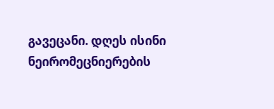გავეცანი. დღეს ისინი ნეირომეცნიერების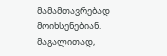მამამთავრებად მოიხსენებიან. მაგალითად,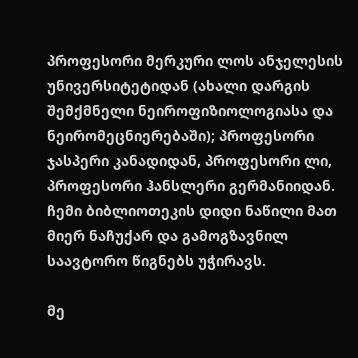პროფესორი მერკური ლოს ანჯელესის უნივერსიტეტიდან (ახალი დარგის შემქმნელი ნეიროფიზიოლოგიასა და ნეირომეცნიერებაში); პროფესორი ჯასპერი კანადიდან, პროფესორი ლი, პროფესორი ჰანსლერი გერმანიიდან. ჩემი ბიბლიოთეკის დიდი ნაწილი მათ მიერ ნაჩუქარ და გამოგზავნილ საავტორო წიგნებს უჭირავს.

მე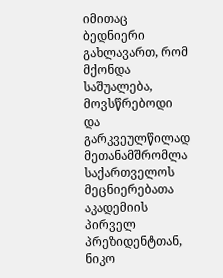იმითაც ბედნიერი გახლავართ, რომ მქონდა საშუალება, მოვსწრებოდი და გარკვეულწილად მეთანამშრომლა საქართველოს მეცნიერებათა აკადემიის პირველ პრეზიდენტთან, ნიკო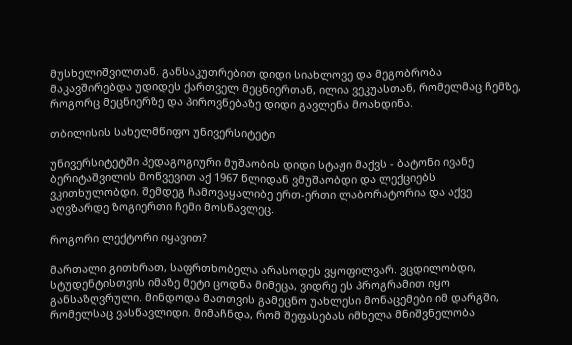მუსხელიშვილთან. განსაკუთრებით დიდი სიახლოვე და მეგობრობა მაკავშირებდა უდიდეს ქართველ მეცნიერთან, ილია ვეკუასთან, რომელმაც ჩემზე, როგორც მეცნიერზე და პიროვნებაზე დიდი გავლენა მოახდინა.

თბილისის სახელმწიფო უნივერსიტეტი

უნივერსიტეტში პედაგოგიური მუშაობის დიდი სტაჟი მაქვს - ბატონი ივანე ბერიტაშვილის მოწვევით აქ 1967 წლიდან ვმუშაობდი და ლექციებს ვკითხულობდი. შემდეგ ჩამოვაყალიბე ერთ-ერთი ლაბორატორია და აქვე აღვზარდე ზოგიერთი ჩემი მოსწავლეც.

როგორი ლექტორი იყავით?

მართალი გითხრათ, საფრთხობელა არასოდეს ვყოფილვარ. ვცდილობდი, სტუდენტისთვის იმაზე მეტი ცოდნა მიმეცა, ვიდრე ეს პროგრამით იყო განსაზღვრული. მინდოდა მათთვის გამეცნო უახლესი მონაცემები იმ დარგში, რომელსაც ვასწავლიდი. მიმაჩნდა, რომ შეფასებას იმხელა მნიშვნელობა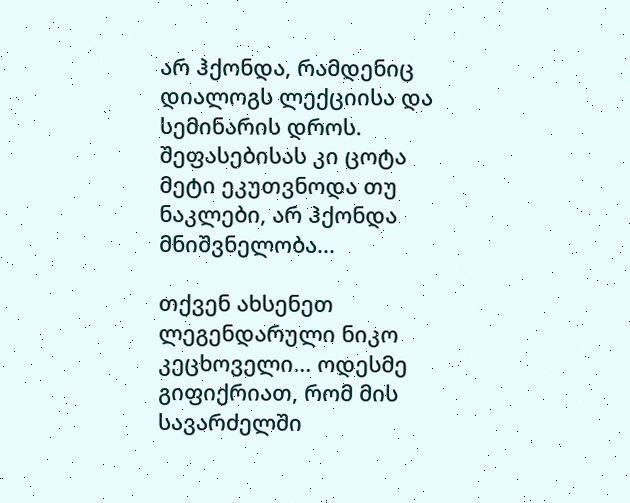არ ჰქონდა, რამდენიც დიალოგს ლექციისა და სემინარის დროს. შეფასებისას კი ცოტა მეტი ეკუთვნოდა თუ ნაკლები, არ ჰქონდა მნიშვნელობა...

თქვენ ახსენეთ ლეგენდარული ნიკო კეცხოველი... ოდესმე გიფიქრიათ, რომ მის სავარძელში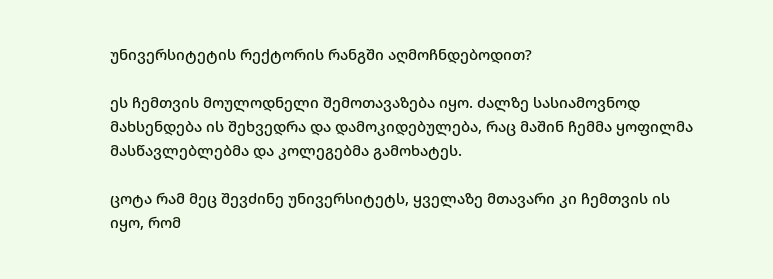უნივერსიტეტის რექტორის რანგში აღმოჩნდებოდით?

ეს ჩემთვის მოულოდნელი შემოთავაზება იყო. ძალზე სასიამოვნოდ მახსენდება ის შეხვედრა და დამოკიდებულება, რაც მაშინ ჩემმა ყოფილმა მასწავლებლებმა და კოლეგებმა გამოხატეს.

ცოტა რამ მეც შევძინე უნივერსიტეტს, ყველაზე მთავარი კი ჩემთვის ის იყო, რომ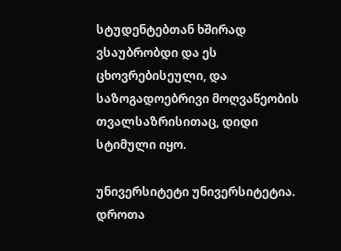სტუდენტებთან ხშირად ვსაუბრობდი და ეს ცხოვრებისეული, და საზოგადოებრივი მოღვაწეობის თვალსაზრისითაც, დიდი სტიმული იყო.

უნივერსიტეტი უნივერსიტეტია. დროთა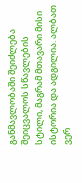განმავლობაში შეიძლება შეიცვალოს სწავლების სტილი, მაგრამ მთავარი მისი ისტორია და ადგილია. ალბათ ვერ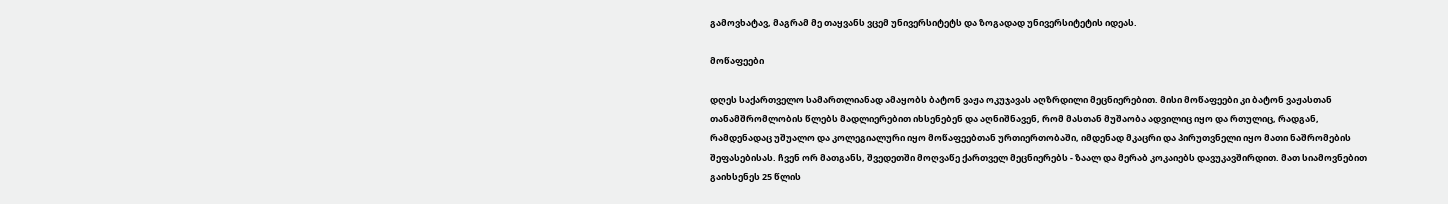გამოვხატავ, მაგრამ მე თაყვანს ვცემ უნივერსიტეტს და ზოგადად უნივერსიტეტის იდეას.

მოწაფეები

დღეს საქართველო სამართლიანად ამაყობს ბატონ ვაჟა ოკუჯავას აღზრდილი მეცნიერებით. მისი მოწაფეები კი ბატონ ვაჟასთან თანამშრომლობის წლებს მადლიერებით იხსენებენ და აღნიშნავენ, რომ მასთან მუშაობა ადვილიც იყო და რთულიც, რადგან, რამდენადაც უშუალო და კოლეგიალური იყო მოწაფეებთან ურთიერთობაში, იმდენად მკაცრი და პირუთვნელი იყო მათი ნაშრომების შეფასებისას. ჩვენ ორ მათგანს, შვედეთში მოღვაწე ქართველ მეცნიერებს - ზაალ და მერაბ კოკაიებს დავუკავშირდით. მათ სიამოვნებით გაიხსენეს 25 წლის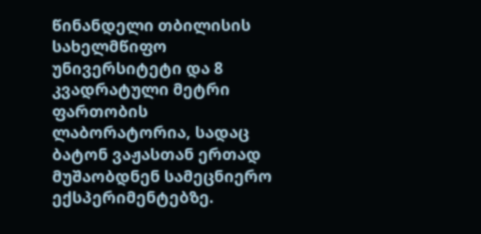წინანდელი თბილისის სახელმწიფო უნივერსიტეტი და 8 კვადრატული მეტრი ფართობის ლაბორატორია, სადაც ბატონ ვაჟასთან ერთად მუშაობდნენ სამეცნიერო ექსპერიმენტებზე.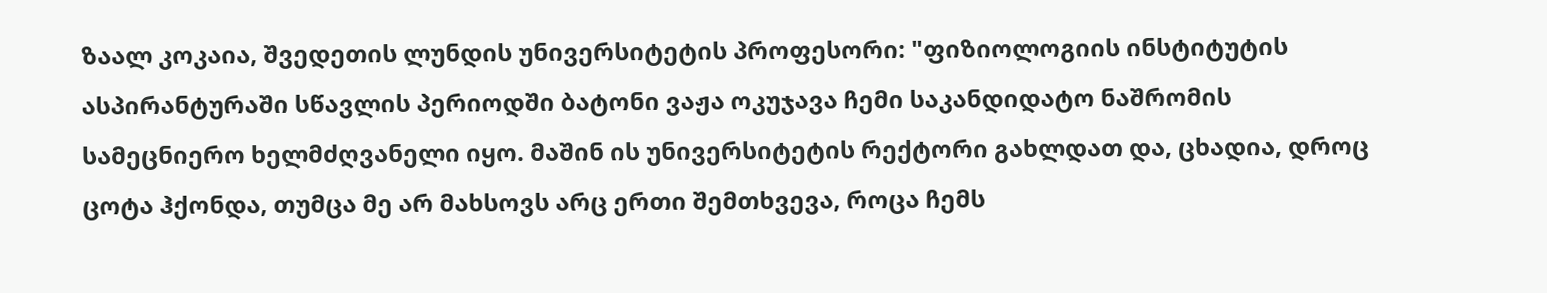ზაალ კოკაია, შვედეთის ლუნდის უნივერსიტეტის პროფესორი: "ფიზიოლოგიის ინსტიტუტის ასპირანტურაში სწავლის პერიოდში ბატონი ვაჟა ოკუჯავა ჩემი საკანდიდატო ნაშრომის სამეცნიერო ხელმძღვანელი იყო. მაშინ ის უნივერსიტეტის რექტორი გახლდათ და, ცხადია, დროც ცოტა ჰქონდა, თუმცა მე არ მახსოვს არც ერთი შემთხვევა, როცა ჩემს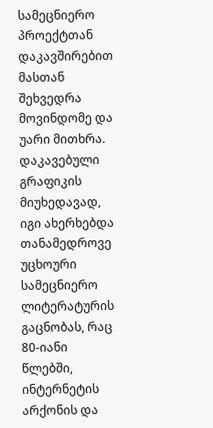სამეცნიერო პროექტთან დაკავშირებით მასთან შეხვედრა მოვინდომე და უარი მითხრა. დაკავებული გრაფიკის მიუხედავად, იგი ახერხებდა თანამედროვე უცხოური სამეცნიერო ლიტერატურის გაცნობას, რაც 80-იანი წლებში, ინტერნეტის არქონის და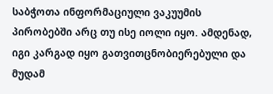საბჭოთა ინფორმაციული ვაკუუმის პირობებში არც თუ ისე იოლი იყო. ამდენად, იგი კარგად იყო გათვითცნობიერებული და მუდამ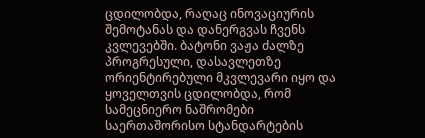ცდილობდა, რაღაც ინოვაციურის შემოტანას და დანერგვას ჩვენს კვლევებში. ბატონი ვაჟა ძალზე პროგრესული, დასავლეთზე ორიენტირებული მკვლევარი იყო და ყოველთვის ცდილობდა, რომ სამეცნიერო ნაშრომები საერთაშორისო სტანდარტების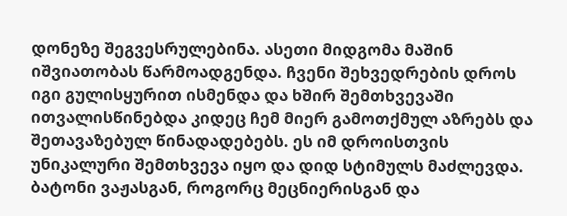დონეზე შეგვესრულებინა. ასეთი მიდგომა მაშინ იშვიათობას წარმოადგენდა. ჩვენი შეხვედრების დროს იგი გულისყურით ისმენდა და ხშირ შემთხვევაში ითვალისწინებდა კიდეც ჩემ მიერ გამოთქმულ აზრებს და შეთავაზებულ წინადადებებს. ეს იმ დროისთვის უნიკალური შემთხვევა იყო და დიდ სტიმულს მაძლევდა. ბატონი ვაჟასგან, როგორც მეცნიერისგან და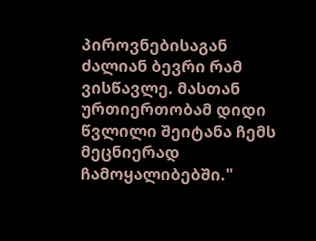პიროვნებისაგან ძალიან ბევრი რამ ვისწავლე. მასთან ურთიერთობამ დიდი წვლილი შეიტანა ჩემს მეცნიერად ჩამოყალიბებში."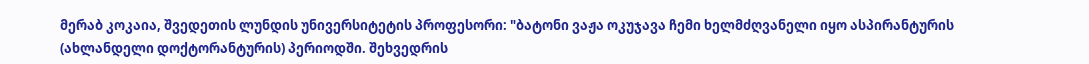მერაბ კოკაია, შვედეთის ლუნდის უნივერსიტეტის პროფესორი: "ბატონი ვაჟა ოკუჯავა ჩემი ხელმძღვანელი იყო ასპირანტურის (ახლანდელი დოქტორანტურის) პერიოდში. შეხვედრის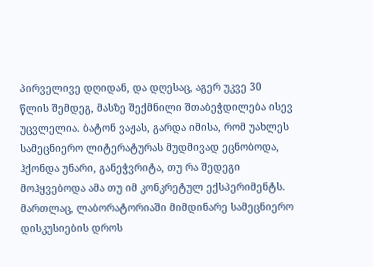პირველივე დღიდან, და დღესაც, აგერ უკვე 30 წლის შემდეგ, მასზე შექმნილი შთაბეჭდილება ისევ უცვლელია. ბატონ ვაჟას, გარდა იმისა, რომ უახლეს სამეცნიერო ლიტერატურას მუდმივად ეცნობოდა, ჰქონდა უნარი, განეჭვრიტა, თუ რა შედეგი მოჰყვებოდა ამა თუ იმ კონკრეტულ ექსპერიმენტს. მართლაც, ლაბორატორიაში მიმდინარე სამეცნიერო დისკუსიების დროს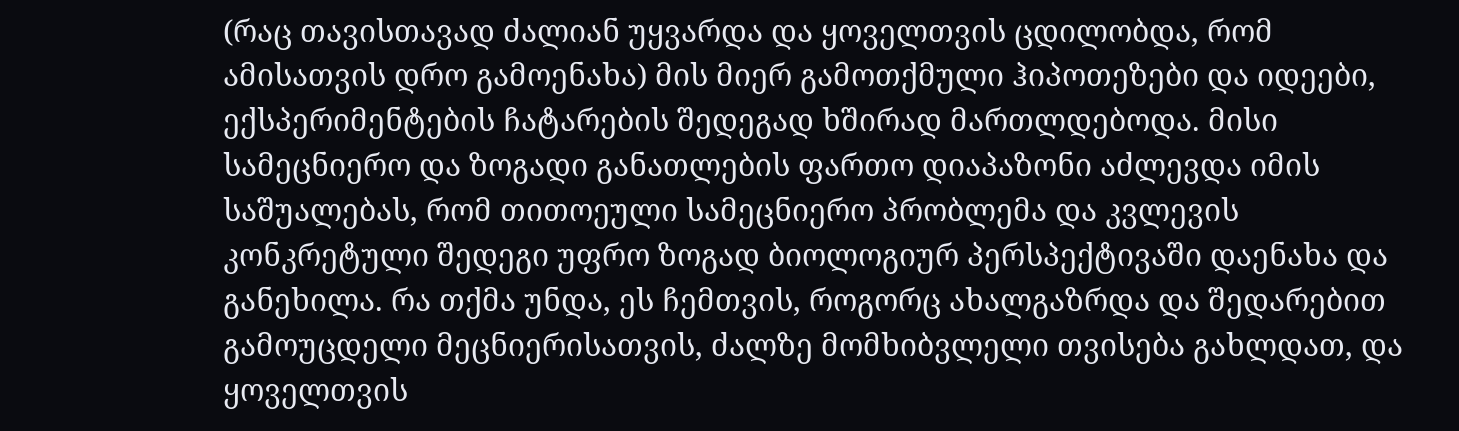(რაც თავისთავად ძალიან უყვარდა და ყოველთვის ცდილობდა, რომ ამისათვის დრო გამოენახა) მის მიერ გამოთქმული ჰიპოთეზები და იდეები, ექსპერიმენტების ჩატარების შედეგად ხშირად მართლდებოდა. მისი სამეცნიერო და ზოგადი განათლების ფართო დიაპაზონი აძლევდა იმის საშუალებას, რომ თითოეული სამეცნიერო პრობლემა და კვლევის კონკრეტული შედეგი უფრო ზოგად ბიოლოგიურ პერსპექტივაში დაენახა და განეხილა. რა თქმა უნდა, ეს ჩემთვის, როგორც ახალგაზრდა და შედარებით გამოუცდელი მეცნიერისათვის, ძალზე მომხიბვლელი თვისება გახლდათ, და ყოველთვის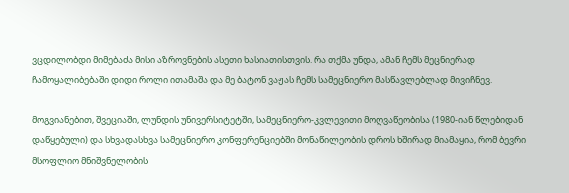ვცდილობდი მიმებაძა მისი აზროვნების ასეთი ხასიათისთვის. რა თქმა უნდა, ამან ჩემს მეცნიერად ჩამოყალიბებაში დიდი როლი ითამაშა და მე ბატონ ვაჟას ჩემს სამეცნიერო მასწავლებლად მივიჩნევ.

მოგვიანებით, შვეციაში, ლუნდის უნივერსიტეტში, სამეცნიერო-კვლევითი მოღვაწეობისა (1980-იან წლებიდან დაწყებული) და სხვადასხვა სამეცნიერო კონფერენციებში მონაწილეობის დროს ხშირად მიამაყია, რომ ბევრი მსოფლიო მნიშვნელობის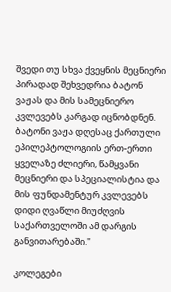შვედი თუ სხვა ქვეყნის მეცნიერი პირადად შეხვედრია ბატონ ვაჟას და მის სამეცნიერო კვლევებს კარგად იცნობდნენ. ბატონი ვაჟა დღესაც ქართული ეპილეპტოლოგიის ერთ-ერთი ყველაზე ძლიერი, წამყვანი მეცნიერი და სპეციალისტია და მის ფუნდამენტურ კვლევებს დიდი ღვაწლი მიუძღვის საქართველოში ამ დარგის განვითარებაში."

კოლეგები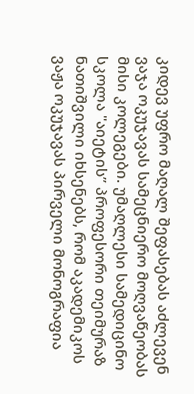კიდევ უფრო მაღალ შეფასებას აძლევენ ვაჯა ოკუჯავას სამეცნიერო მოღვაწეობას მისი კოლეგები. უმაღლესი სამედიცინო სკოლა "აიეტის” პროფესორი თეიმურაზ ნათიშვილი იხსენებს, რომ აკადემიკოს ვაჟა ოკუჯავას პირველი მონოგრაფია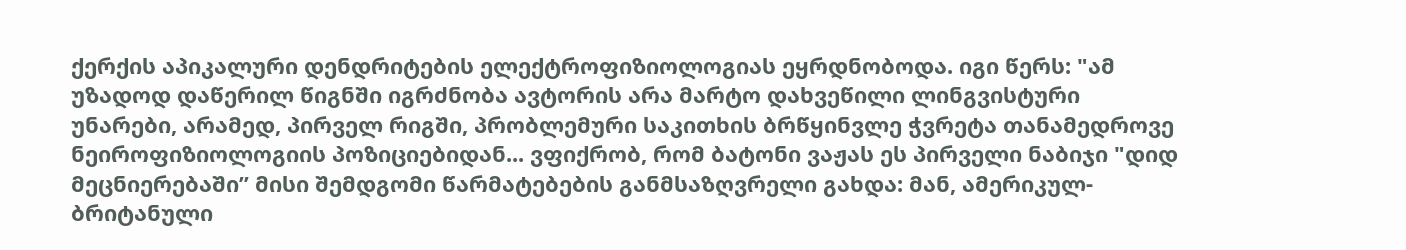ქერქის აპიკალური დენდრიტების ელექტროფიზიოლოგიას ეყრდნობოდა. იგი წერს: "ამ უზადოდ დაწერილ წიგნში იგრძნობა ავტორის არა მარტო დახვეწილი ლინგვისტური უნარები, არამედ, პირველ რიგში, პრობლემური საკითხის ბრწყინვლე ჭვრეტა თანამედროვე ნეიროფიზიოლოგიის პოზიციებიდან... ვფიქრობ, რომ ბატონი ვაჟას ეს პირველი ნაბიჯი "დიდ მეცნიერებაში” მისი შემდგომი წარმატებების განმსაზღვრელი გახდა: მან, ამერიკულ-ბრიტანული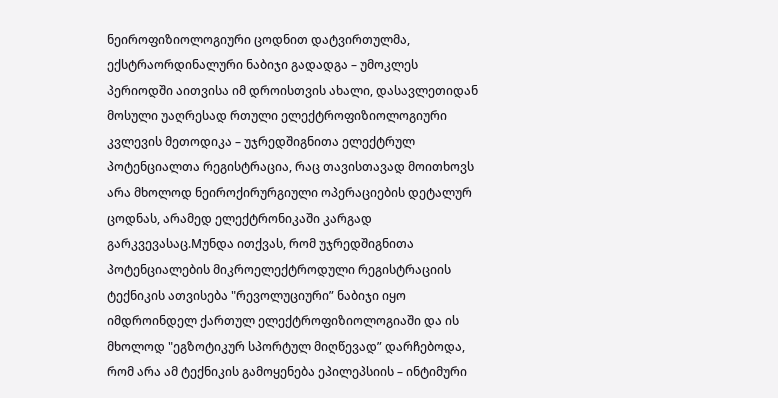ნეიროფიზიოლოგიური ცოდნით დატვირთულმა, ექსტრაორდინალური ნაბიჯი გადადგა – უმოკლეს პერიოდში აითვისა იმ დროისთვის ახალი, დასავლეთიდან მოსული უაღრესად რთული ელექტროფიზიოლოგიური კვლევის მეთოდიკა – უჯრედშიგნითა ელექტრულ პოტენციალთა რეგისტრაცია, რაც თავისთავად მოითხოვს არა მხოლოდ ნეიროქირურგიული ოპერაციების დეტალურ ცოდნას, არამედ ელექტრონიკაში კარგად გარკვევასაც.Mუნდა ითქვას, რომ უჯრედშიგნითა პოტენციალების მიკროელექტროდული რეგისტრაციის ტექნიკის ათვისება "რევოლუციური” ნაბიჯი იყო იმდროინდელ ქართულ ელექტროფიზიოლოგიაში და ის მხოლოდ "ეგზოტიკურ სპორტულ მიღწევად” დარჩებოდა, რომ არა ამ ტექნიკის გამოყენება ეპილეპსიის – ინტიმური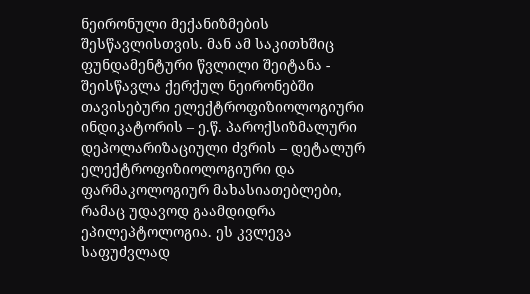ნეირონული მექანიზმების შესწავლისთვის. მან ამ საკითხშიც ფუნდამენტური წვლილი შეიტანა - შეისწავლა ქერქულ ნეირონებში თავისებური ელექტროფიზიოლოგიური ინდიკატორის – ე.წ. პაროქსიზმალური დეპოლარიზაციული ძვრის – დეტალურ ელექტროფიზიოლოგიური და ფარმაკოლოგიურ მახასიათებლები, რამაც უდავოდ გაამდიდრა ეპილეპტოლოგია. ეს კვლევა საფუძვლად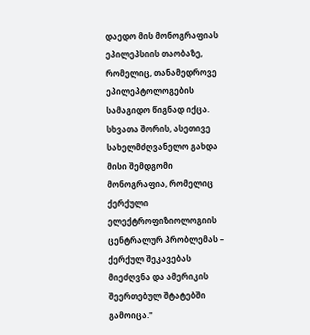დაედო მის მონოგრაფიას ეპილეპსიის თაობაზე, რომელიც, თანამედროვე ეპილეპტოლოგების სამაგიდო წიგნად იქცა. სხვათა შორის, ასეთივე სახელმძღვანელო გახდა მისი შემდგომი მონოგრაფია, რომელიც ქერქული ელექტროფიზიოლოგიის ცენტრალურ პრობლემას – ქერქულ შეკავებას მიეძღვნა და ამერიკის შეერთებულ შტატებში გამოიცა."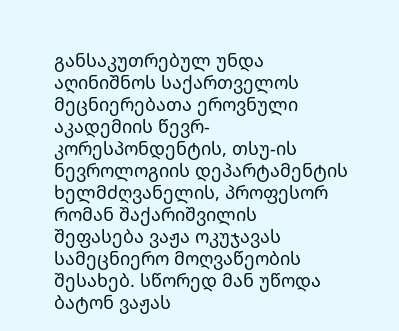განსაკუთრებულ უნდა აღინიშნოს საქართველოს მეცნიერებათა ეროვნული აკადემიის წევრ-კორესპონდენტის, თსუ-ის ნევროლოგიის დეპარტამენტის ხელმძღვანელის, პროფესორ რომან შაქარიშვილის შეფასება ვაჟა ოკუჯავას სამეცნიერო მოღვაწეობის შესახებ. სწორედ მან უწოდა ბატონ ვაჟას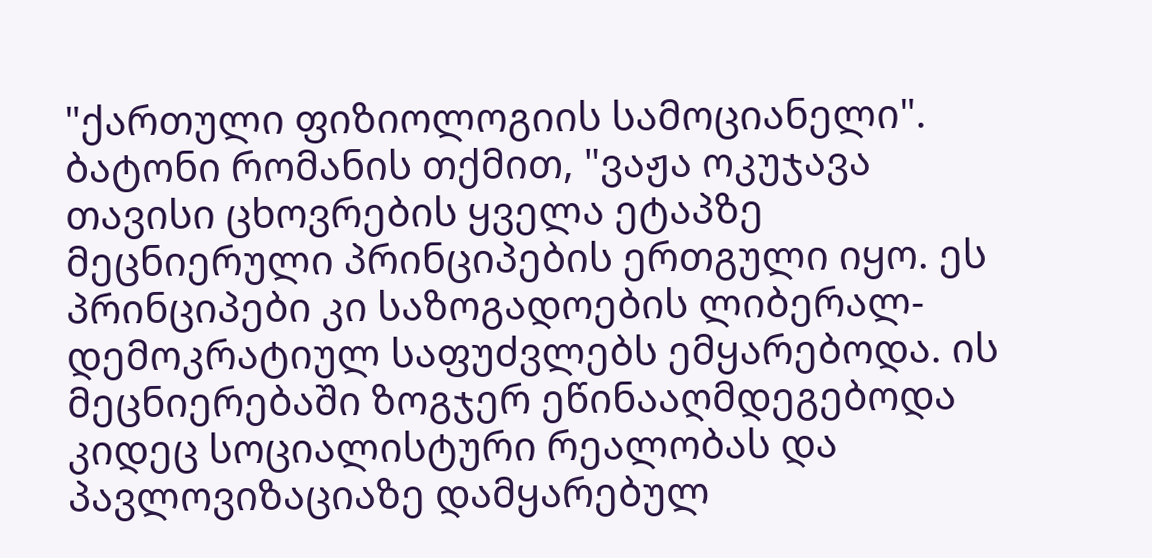"ქართული ფიზიოლოგიის სამოციანელი". ბატონი რომანის თქმით, "ვაჟა ოკუჯავა თავისი ცხოვრების ყველა ეტაპზე მეცნიერული პრინციპების ერთგული იყო. ეს პრინციპები კი საზოგადოების ლიბერალ-დემოკრატიულ საფუძვლებს ემყარებოდა. ის მეცნიერებაში ზოგჯერ ეწინააღმდეგებოდა კიდეც სოციალისტური რეალობას და პავლოვიზაციაზე დამყარებულ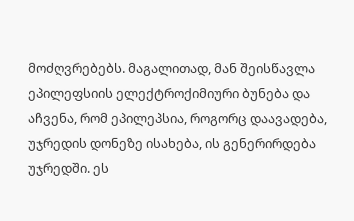მოძღვრებებს. მაგალითად, მან შეისწავლა ეპილეფსიის ელექტროქიმიური ბუნება და აჩვენა, რომ ეპილეპსია, როგორც დაავადება, უჯრედის დონეზე ისახება, ის გენერირდება უჯრედში. ეს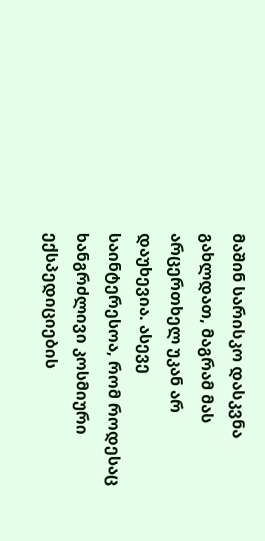მაშინ სარისკო დასკვნა გახლდათ, მაგრამ მას არცერთხელ უკან არ დაუხევია. ასევე საინტერესოა, რომ როდესაც ხანგრძლივი კოსმიური ექსპედიციების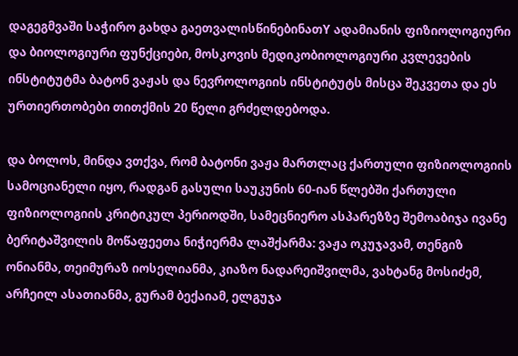დაგეგმვაში საჭირო გახდა გაეთვალისწინებინათY ადამიანის ფიზიოლოგიური და ბიოლოგიური ფუნქციები, მოსკოვის მედიკობიოლოგიური კვლევების ინსტიტუტმა ბატონ ვაჟას და ნევროლოგიის ინსტიტუტს მისცა შეკვეთა და ეს ურთიერთობები თითქმის 20 წელი გრძელდებოდა.

და ბოლოს, მინდა ვთქვა, რომ ბატონი ვაჟა მართლაც ქართული ფიზიოლოგიის სამოციანელი იყო, რადგან გასული საუკუნის 60-იან წლებში ქართული ფიზიოლოგიის კრიტიკულ პერიოდში, სამეცნიერო ასპარეზზე შემოაბიჯა ივანე ბერიტაშვილის მოწაფეეთა ნიჭიერმა ლაშქარმა: ვაჟა ოკუჯავამ, თენგიზ ონიანმა, თეიმურაზ იოსელიანმა, კიაზო ნადარეიშვილმა, ვახტანგ მოსიძემ, არჩეილ ასათიანმა, გურამ ბექაიამ, ელგუჯა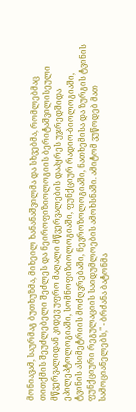მონიავამ, საურმაგ ბუთხუზმა, მიხეილ ხანანაშვილმა და სხვებმა, რომლებმაც თითქმის შეუძლებელი შეძლეს და ნეიროფიზიოლოგიის ბერიტაშვილისეული მწვერვალიდან კიდევ უფრო მაღალი მწვერვალების დაპყრეს უჯრედშიდა ეპილეპტოლოგიაში, სომნოფიზიოლოგიაში, ფუნქციურ რადიო-ბიოლოგიაში, ტვინის ასიმეტრიის მოძღვრებაში, ნევროზოლოგიაში, ნათხემისა და ზურგის ტვინის ფუნქციური რეგულაციის საიდუმლოების ამოხსნაში. ამიტომ ვუწოდებ მათ სამოციანელებს," - ბრძანა ბატონმა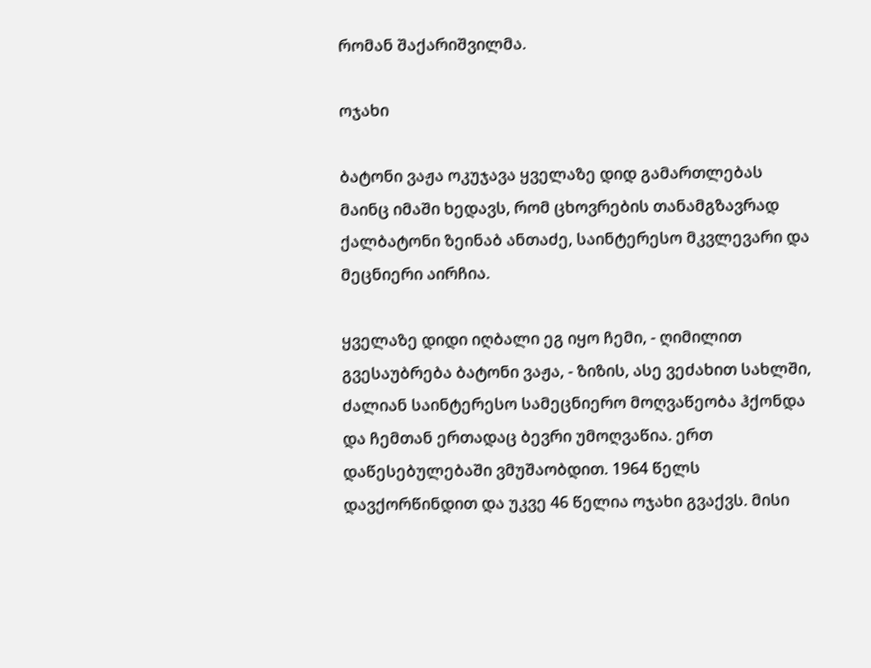რომან შაქარიშვილმა.

ოჯახი

ბატონი ვაჟა ოკუჯავა ყველაზე დიდ გამართლებას მაინც იმაში ხედავს, რომ ცხოვრების თანამგზავრად ქალბატონი ზეინაბ ანთაძე, საინტერესო მკვლევარი და მეცნიერი აირჩია.

ყველაზე დიდი იღბალი ეგ იყო ჩემი, - ღიმილით გვესაუბრება ბატონი ვაჟა, - ზიზის, ასე ვეძახით სახლში, ძალიან საინტერესო სამეცნიერო მოღვაწეობა ჰქონდა და ჩემთან ერთადაც ბევრი უმოღვაწია. ერთ დაწესებულებაში ვმუშაობდით. 1964 წელს დავქორწინდით და უკვე 46 წელია ოჯახი გვაქვს. მისი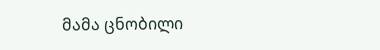მამა ცნობილი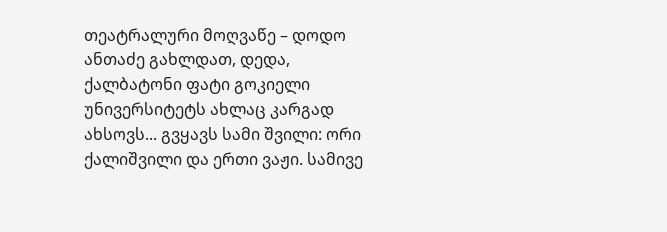თეატრალური მოღვაწე – დოდო ანთაძე გახლდათ, დედა, ქალბატონი ფატი გოკიელი უნივერსიტეტს ახლაც კარგად ახსოვს... გვყავს სამი შვილი: ორი ქალიშვილი და ერთი ვაჟი. სამივე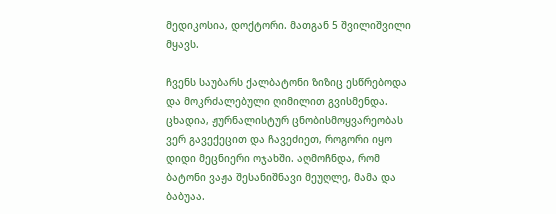მედიკოსია, დოქტორი. მათგან 5 შვილიშვილი მყავს.

ჩვენს საუბარს ქალბატონი ზიზიც ესწრებოდა და მოკრძალებული ღიმილით გვისმენდა. ცხადია, ჟურნალისტურ ცნობისმოყვარეობას ვერ გავექეცით და ჩავეძიეთ, როგორი იყო დიდი მეცნიერი ოჯახში. აღმოჩნდა, რომ ბატონი ვაჟა შესანიშნავი მეუღლე, მამა და ბაბუაა.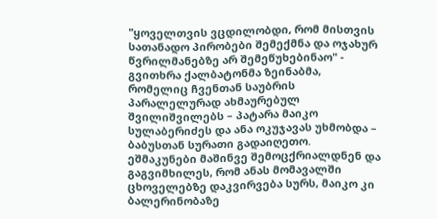"ყოველთვის ვცდილობდი, რომ მისთვის სათანადო პირობები შემექმნა და ოჯახურ წვრილმანებზე არ შემეწუხებინაო" - გვითხრა ქალბატონმა ზეინაბმა, რომელიც ჩვენთან საუბრის პარალელურად ახმაურებულ შვილიშვილებს – პატარა მაიკო სულაბერიძეს და ანა ოკუჯავას უხმობდა – ბაბუსთან სურათი გადაიღეთო. ეშმაკუნები მაშინვე შემოცქრიალდნენ და გაგვიმხილეს, რომ ანას მომავალში ცხოველებზე დაკვირვება სურს, მაიკო კი ბალერინობაზე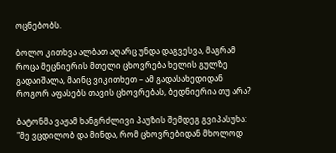ოცნებობს.

ბოლო კითხვა ალბათ აღარც უნდა დაგვესვა, მაგრამ როცა მეცნიერის მთელი ცხოვრება ხელის გულზე გადაიშალა, მაინც ვიკითხეთ – ამ გადასახედიდან როგორ აფასებს თავის ცხოვრებას, ბედნიერია თუ არა?

ბატონმა ვაჟამ ხანგრძლივი პაუზის შემდეგ გვიპასუხა: "მე ვცდილობ და მინდა, რომ ცხოვრებიდან მხოლოდ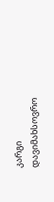კარგი დავიმახსოვრო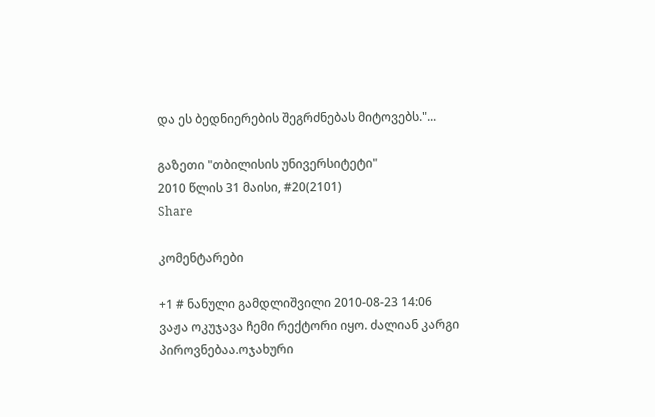და ეს ბედნიერების შეგრძნებას მიტოვებს."...

გაზეთი "თბილისის უნივერსიტეტი"
2010 წლის 31 მაისი, #20(2101)
Share

კომენტარები

+1 # ნანული გამდლიშვილი 2010-08-23 14:06
ვაჟა ოკუჯავა ჩემი რექტორი იყო. ძალიან კარგი პიროვნებაა.ოჯახური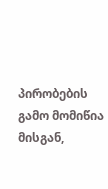პირობების გამო მომიწია მისგან,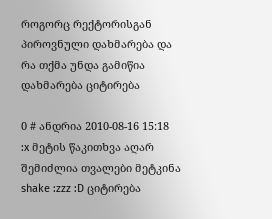როგორც რექტორისგან პიროვნული დახმარება და რა თქმა უნდა გამიწია დახმარება ციტირება

0 # ანდრია 2010-08-16 15:18
:x მეტის წაკითხვა აღარ შემიძლია თვალები მეტკინა shake :zzz :D ციტირება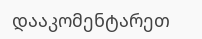დააკომენტარეთ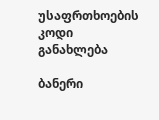უსაფრთხოების კოდი
განახლება

ბანერი